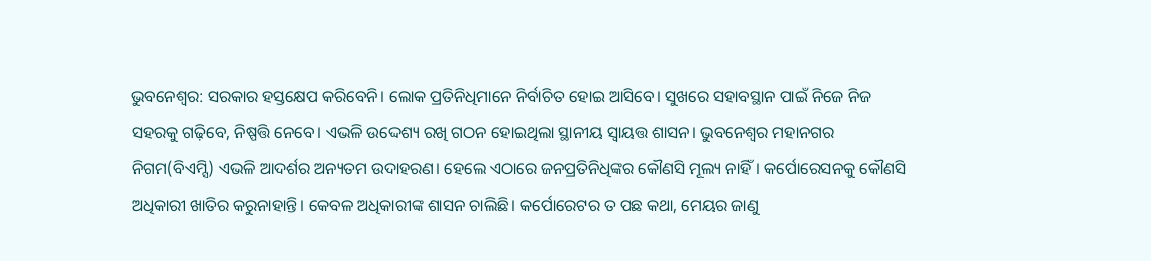ଭୁବନେଶ୍ବର: ସରକାର ହସ୍ତକ୍ଷେପ କରିବେନି। ଲୋକ ପ୍ରତିନିଧିମାନେ ନିର୍ବାଚିତ ହୋଇ ଆସିବେ। ସୁଖରେ ସହାବସ୍ଥାନ ପାଇଁ ନିଜେ ନିଜ ସହରକୁ ଗଢ଼ିବେ, ନିଷ୍ପତ୍ତି ନେବେ। ଏଭଳି ଉଦ୍ଦେଶ୍ୟ ରଖି ଗଠନ ହୋଇଥିଲା ସ୍ଥାନୀୟ ସ୍ବାୟତ୍ତ ଶାସନ। ଭୁବନେଶ୍ବର ମହାନଗର ନିଗମ(ବିଏମ୍ସି) ଏଭଳି ଆଦର୍ଶର ଅନ୍ୟତମ ଉଦାହରଣ। ହେଲେ ଏଠାରେ ଜନପ୍ରତିନିଧିଙ୍କର କୌଣସି ମୂଲ୍ୟ ନାହିଁ। କର୍ପୋରେସନକୁ କୌଣସି ଅଧିକାରୀ ଖାତିର କରୁନାହାନ୍ତି। କେବଳ ଅଧିକାରୀଙ୍କ ଶାସନ ଚାଲିଛି। କର୍ପୋରେଟର ତ ପଛ କଥା, ମେୟର ଜାଣୁ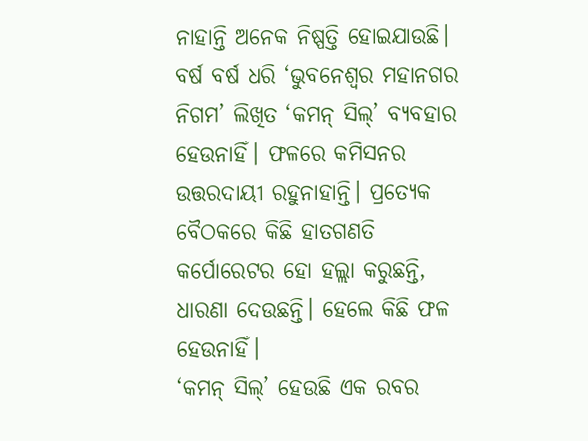ନାହାନ୍ତି ଅନେକ ନିଷ୍ପତ୍ତି ହୋଇଯାଉଛି। ବର୍ଷ ବର୍ଷ ଧରି ‘ଭୁବନେଶ୍ବର ମହାନଗର ନିଗମ’ ଲିଖିତ ‘କମନ୍ ସିଲ୍’ ବ୍ୟବହାର ହେଉନାହିଁ। ଫଳରେ କମିସନର ଉତ୍ତରଦାୟୀ ରହୁନାହାନ୍ତି। ପ୍ରତ୍ୟେକ ବୈଠକରେ କିଛି ହାତଗଣତି କର୍ପୋରେଟର ହୋ ହଲ୍ଲା କରୁଛନ୍ତି, ଧାରଣା ଦେଉଛନ୍ତି। ହେଲେ କିଛି ଫଳ ହେଉନାହିଁ।
‘କମନ୍ ସିଲ୍’ ହେଉଛି ଏକ ରବର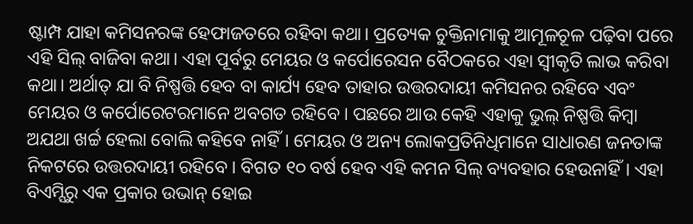ଷ୍ଟାମ୍ପ ଯାହା କମିସନରଙ୍କ ହେଫାଜତରେ ରହିବା କଥା। ପ୍ରତ୍ୟେକ ଚୁକ୍ତିନାମାକୁ ଆମୂଳଚୂଳ ପଢ଼ିବା ପରେ ଏହି ସିଲ୍ ବାଜିବା କଥା। ଏହା ପୂର୍ବରୁ ମେୟର ଓ କର୍ପୋରେସନ ବୈଠକରେ ଏହା ସ୍ବୀକୃତି ଲାଭ କରିବା କଥା। ଅର୍ଥାତ୍ ଯା ବି ନିଷ୍ପତ୍ତି ହେବ ବା କାର୍ଯ୍ୟ ହେବ ତାହାର ଉତ୍ତରଦାୟୀ କମିସନର ରହିବେ ଏବଂ ମେୟର ଓ କର୍ପୋରେଟରମାନେ ଅବଗତ ରହିବେ। ପଛରେ ଆଉ କେହି ଏହାକୁ ଭୁଲ୍ ନିଷ୍ପତ୍ତି କିମ୍ବା ଅଯଥା ଖର୍ଚ୍ଚ ହେଲା ବୋଲି କହିବେ ନାହିଁ। ମେୟର ଓ ଅନ୍ୟ ଲୋକପ୍ରତିନିଧିମାନେ ସାଧାରଣ ଜନତାଙ୍କ ନିକଟରେ ଉତ୍ତରଦାୟୀ ରହିବେ। ବିଗତ ୧୦ ବର୍ଷ ହେବ ଏହି କମନ ସିଲ୍ ବ୍ୟବହାର ହେଉନାହିଁ। ଏହା ବିଏମ୍ସିରୁ ଏକ ପ୍ରକାର ଉଭାନ୍ ହୋଇ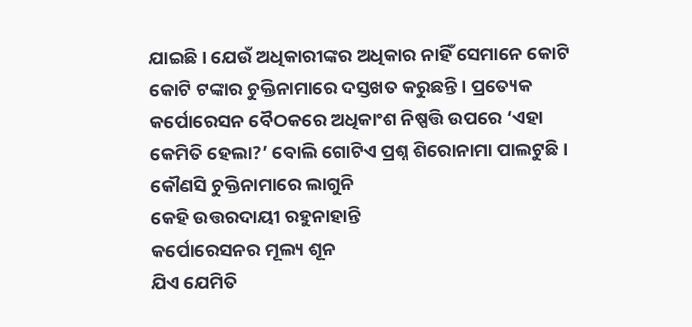ଯାଇଛି। ଯେଉଁ ଅଧିକାରୀଙ୍କର ଅଧିକାର ନାହିଁ ସେମାନେ କୋଟି କୋଟି ଟଙ୍କାର ଚୁକ୍ତିନାମାରେ ଦସ୍ତଖତ କରୁଛନ୍ତି। ପ୍ରତ୍ୟେକ କର୍ପୋରେସନ ବୈଠକରେ ଅଧିକାଂଶ ନିଷ୍ପତ୍ତି ଉପରେ ‘ଏହା କେମିତି ହେଲା?’ ବୋଲି ଗୋଟିଏ ପ୍ରଶ୍ନ ଶିରୋନାମା ପାଲଟୁଛି।
କୌଣସି ଚୁକ୍ତିନାମାରେ ଲାଗୁନି
କେହି ଉତ୍ତରଦାୟୀ ରହୁନାହାନ୍ତି
କର୍ପୋରେସନର ମୂଲ୍ୟ ଶୂନ
ଯିଏ ଯେମିତି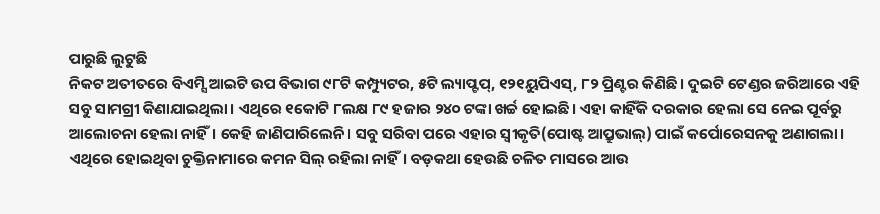ପାରୁଛି ଲୁଟୁଛି
ନିକଟ ଅତୀତରେ ବିଏମ୍ସି ଆଇଟି ଉପ ବିଭାଗ ୯୮ଟି କମ୍ପ୍ୟୁଟର, ୫ଟି ଲ୍ୟାପ୍ଟପ୍, ୧୨୧ୟୁପିଏସ୍, ୮୨ ପ୍ରିଣ୍ଟର କିଣିଛି। ଦୁଇଟି ଟେଣ୍ଡର ଜରିଆରେ ଏହି ସବୁ ସାମଗ୍ରୀ କିଣାଯାଇଥିଲା। ଏଥିରେ ୧କୋଟି ୮ଲକ୍ଷ ୮୯ ହଜାର ୨୪୦ ଟଙ୍କା ଖର୍ଚ୍ଚ ହୋଇଛି। ଏହା କାହିଁକି ଦରକାର ହେଲା ସେ ନେଇ ପୂର୍ବରୁ ଆଲୋଚନା ହେଲା ନାହିଁ। କେହି ଜାଣିପାରିଲେନି। ସବୁ ସରିବା ପରେ ଏହାର ସ୍ବୀକୃତି(ପୋଷ୍ଟ ଆପ୍ରୁଭାଲ୍) ପାଇଁ କର୍ପୋରେସନକୁ ଅଣାଗଲା। ଏଥିରେ ହୋଇଥିବା ଚୁକ୍ତିନାମାରେ କମନ ସିଲ୍ ରହିଲା ନାହିଁ। ବଡ଼କଥା ହେଉଛି ଚଳିତ ମାସରେ ଆଉ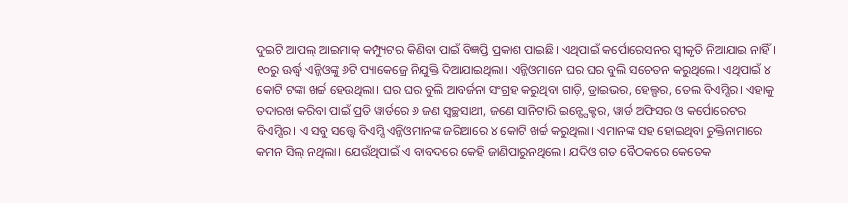ଦୁଇଟି ଆପଲ୍ ଆଇମାକ୍ କମ୍ପ୍ୟୁଟର କିଣିବା ପାଇଁ ବିଜ୍ଞପ୍ତି ପ୍ରକାଶ ପାଇଛି। ଏଥିପାଇଁ କର୍ପୋରେସନର ସ୍ବୀକୃତି ନିଆଯାଇ ନାହିଁ। ୧୦ରୁ ଊର୍ଦ୍ଧ୍ବ ଏନ୍ଜିଓଙ୍କୁ ୬ଟି ପ୍ୟାକେଜ୍ରେ ନିଯୁକ୍ତି ଦିଆଯାଇଥିଲା। ଏନ୍ଜିଓମାନେ ଘର ଘର ବୁଲି ସଚେତନ କରୁଥିଲେ। ଏଥିପାଇଁ ୪ କୋଟି ଟଙ୍କା ଖର୍ଚ୍ଚ ହେଉଥିଲା। ଘର ଘର ବୁଲି ଆବର୍ଜନା ସଂଗ୍ରହ କରୁଥିବା ଗାଡ଼ି, ଡ୍ରାଇଭର, ହେଲ୍ପର, ତେଲ ବିଏମ୍ସିର। ଏହାକୁ ତଦାରଖ କରିବା ପାଇଁ ପ୍ରତି ୱାର୍ଡରେ ୬ ଜଣ ସ୍ବଚ୍ଛସାଥୀ, ଜଣେ ସାନିଟାରି ଇନ୍ସ୍ପେକ୍ଟର, ୱାର୍ଡ ଅଫିସର ଓ କର୍ପୋରେଟର ବିଏମ୍ସିର। ଏ ସବୁ ସତ୍ତ୍ବେ ବିଏମ୍ସି ଏନ୍ଜିଓମାନଙ୍କ ଜରିଆରେ ୪ କୋଟି ଖର୍ଚ୍ଚ କରୁଥିଲା। ଏମାନଙ୍କ ସହ ହୋଇଥିବା ଚୁକ୍ତିନାମାରେ କମନ ସିଲ୍ ନଥିଲା। ଯେଉଁଥିପାଇଁ ଏ ବାବଦରେ କେହି ଜାଣିପାରୁନଥିଲେ। ଯଦିଓ ଗତ ବୈଠକରେ କେତେକ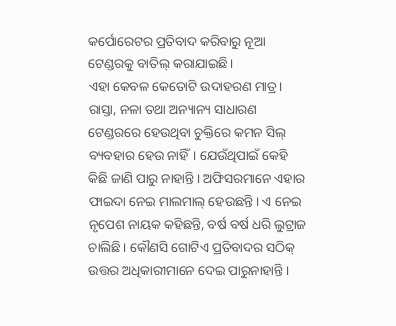କର୍ପୋରେଟର ପ୍ରତିବାଦ କରିବାରୁ ନୂଆ ଟେଣ୍ଡରକୁ ବାତିଲ୍ କରାଯାଇଛି।
ଏହା କେବଳ କେତୋଟି ଉଦାହରଣ ମାତ୍ର। ରାସ୍ତା, ନଳା ତଥା ଅନ୍ୟାନ୍ୟ ସାଧାରଣ ଟେଣ୍ଡରରେ ହେଉଥିବା ଚୁକ୍ତିରେ କମନ ସିଲ୍ ବ୍ୟବହାର ହେଉ ନାହିଁ। ଯେଉଁଥିପାଇଁ କେହି କିଛି ଜାଣି ପାରୁ ନାହାନ୍ତି। ଅଫିସରମାନେ ଏହାର ଫାଇଦା ନେଇ ମାଲମାଲ୍ ହେଉଛନ୍ତି। ଏ ନେଇ ନୃପେଶ ନାୟକ କହିଛନ୍ତି, ବର୍ଷ ବର୍ଷ ଧରି ଲୁଟ୍ରାଜ ଚାଲିଛି। କୌଣସି ଗୋଟିଏ ପ୍ରତିବାଦର ସଠିକ୍ ଉତ୍ତର ଅଧିକାରୀମାନେ ଦେଇ ପାରୁନାହାନ୍ତି।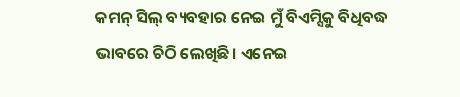କମନ୍ ସିଲ୍ ବ୍ୟବହାର ନେଇ ମୁଁ ବିଏମ୍ସିକୁ ବିଧିବଦ୍ଧ ଭାବରେ ଚିଠି ଲେଖିଛି। ଏନେଇ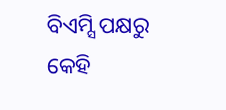ବିଏମ୍ସି ପକ୍ଷରୁ କେହି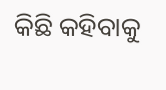କିଛି କହିବାକୁ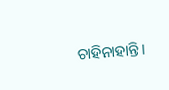ଚାହିନାହାନ୍ତି।